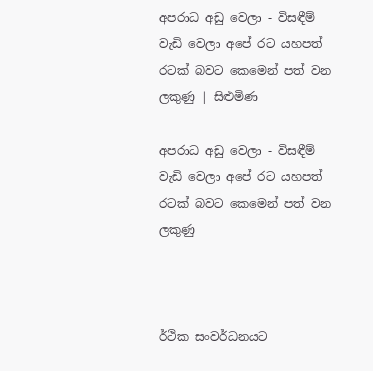අපරාධ අඩු වෙලා - විසඳීම් වැඩි වෙලා අපේ රට යහපත් රටක් බවට කෙමෙන් පත් වන ලකුණු | සිළුමිණ

අපරාධ අඩු වෙලා - විසඳීම් වැඩි වෙලා අපේ රට යහපත් රටක් බවට කෙමෙන් පත් වන ලකුණු



ර්ථික සංවර්ධනයට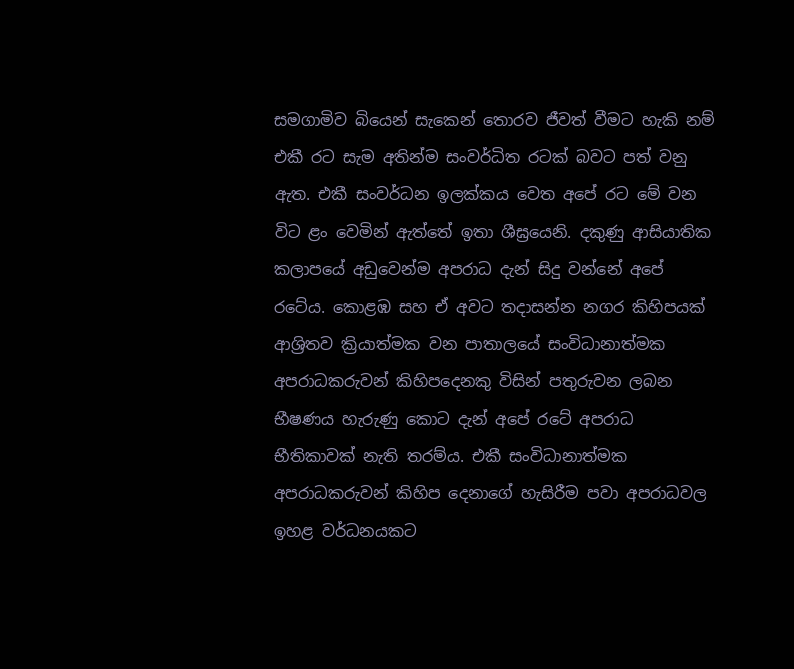සමගාමිව බියෙන් සැකෙන් තොරව ජීවත් වීමට හැකි නම් එකී රට සැම අතින්ම සංවර්ධිත රටක් බවට පත් වනු ඇත. එකී සංවර්ධන ඉලක්කය වෙත අපේ රට මේ වන විට ළං වෙමින් ඇත්තේ ඉතා ශීඝ්‍රයෙනි. දකුණු ආසියාතික කලාපයේ අඩුවෙන්ම අපරාධ දැන් සිදු වන්නේ අපේ රටේය. කොළඹ සහ ඒ අවට තදාසන්න නගර කිහිපයක් ආශ්‍රිතව ක්‍රියාත්මක වන පාතාලයේ සංවිධානාත්මක අපරාධකරුවන් කිහිපදෙනකු විසින් පතුරුවන ලබන භීෂණය හැරුණු කොට දැන් අපේ රටේ අපරාධ භීතිකාවක් නැති තරම්ය. එකී සංවිධානාත්මක අපරාධකරුවන් කිහිප දෙනාගේ හැසිරීම පවා අපරාධවල ඉහළ වර්ධනයකට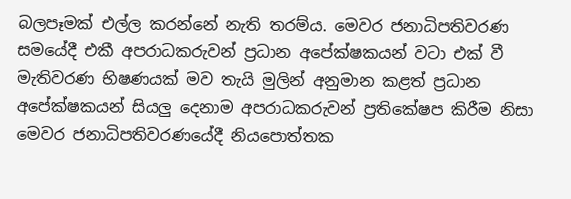බලපෑමක් එල්ල කරන්නේ නැති තරම්ය. මෙවර ජනාධිපතිවරණ සමයේදී එකී අපරාධකරුවන් ප්‍රධාන අපේක්ෂකයන් වටා එක් වී මැතිවරණ භිෂණයක් මව තැයි මුලින් අනුමාන කළත් ප්‍රධාන අපේක්ෂකයන් සියලු දෙනාම අපරාධකරුවන් ප්‍රතිකේෂප කිරීම නිසා මෙවර ජනාධිපතිවරණයේදී නියපොත්තක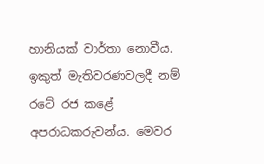හානියක් වාර්තා නොවීය. ඉකුත් මැතිවරණවලදී නම් රටේ රජ කළේ අපරාධකරුවන්ය. මෙවර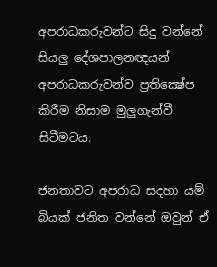අපරාධකරුවන්ට සිදු වන්නේ සියලු දේශපාලනඥයන් අපරාධකරුවන්ව ප්‍රතික්‍ෂේප කිරීම නිසාම මුලුගැන්වී සිටීමටය.

ජනතාවට අපරාධ සදහා යම් බියක් ජනිත වන්නේ ඔවුන් ඒ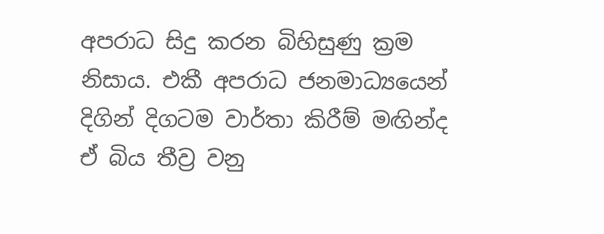අපරාධ සිදු කරන බිහිසුණු ක්‍රම නිසාය. එකී අපරාධ ජනමාධ්‍යයෙන් දිගින් දිගටම වාර්තා කිරීම් මඟින්ද ඒ බිය තීව්‍ර වනු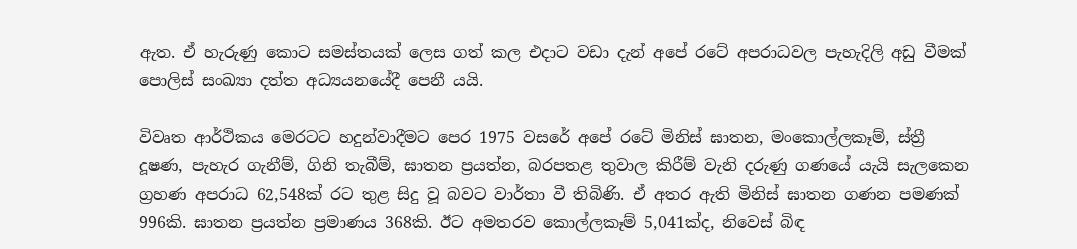ඇත. ඒ හැරුණු කොට සමස්තයක් ලෙස ගත් කල එදාට වඩා දැන් අපේ රටේ අපරාධවල පැහැදිලි අඩු වීමක් පොලිස් සංඛ්‍යා දත්ත අධ්‍යයනයේදී පෙනී යයි.

විවෘත ආර්ථිකය මෙරටට හදුන්වාදීමට පෙර 1975 වසරේ අපේ රටේ මිනිස් ඝාතන, මංකොල්ලකෑම්, ස්ත්‍රී දූෂණ, පැහැර ගැනීම්, ගිනි තැබීම්, ඝාතන ප්‍රයත්න, බරපතළ තුවාල කිරීම් වැනි දරුණු ගණයේ යැයි සැලකෙන ග්‍රහණ අපරාධ 62,548ක් රට තුළ සිදු වූ බවට වාර්තා වී තිබිණි. ඒ අතර ඇති මිනිස් ඝාතන ගණන පමණක් 996කි. ඝාතන ප්‍රයත්න ප්‍රමාණය 368කි. ඊට අමතරව කොල්ලකෑම් 5,041ක්ද, නිවෙස් බිඳ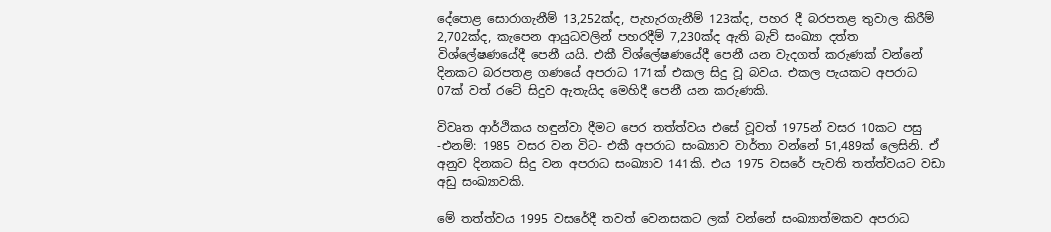දේපොළ සොරාගැනීම් 13,252ක්ද, පැහැරගැනීම් 123ක්ද, පහර දී බරපතළ තුවාල කිරීම් 2,702ක්ද, කැපෙන ආයුධවලින් පහරදීම් 7,230ක්ද ඇති බැව් සංඛ්‍යා දත්ත විශ්ලේෂණයේදී පෙනී යයි. එකී විශ්ලේෂණයේදී පෙනී යන වැදගත් කරුණක් වන්නේ දිනකට බරපතළ ගණයේ අපරාධ 171ක් එකල සිදු වූ බවය. එකල පැයකට අපරාධ 07ක් වත් රටේ සිදුව ඇතැයිද මෙහිදී පෙනී යන කරුණකි.

විවෘත ආර්ථිකය හඳුන්වා දීමට පෙර තත්ත්වය එසේ වූවත් 1975න් වසර 10කට පසු -එනම්: 1985 වසර වන විට- එකී අපරාධ සංඛ්‍යාව වාර්තා වන්නේ 51,489ක් ලෙසිනි. ඒ අනුව දිනකට සිදු වන අපරාධ සංඛ්‍යාව 141කි. එය 1975 වසරේ පැවති තත්ත්වයට වඩා අඩු සංඛ්‍යාවකි.

මේ තත්ත්වය 1995 වසරේදී තවත් වෙනසකට ලක් වන්නේ සංඛ්‍යාත්මකව අපරාධ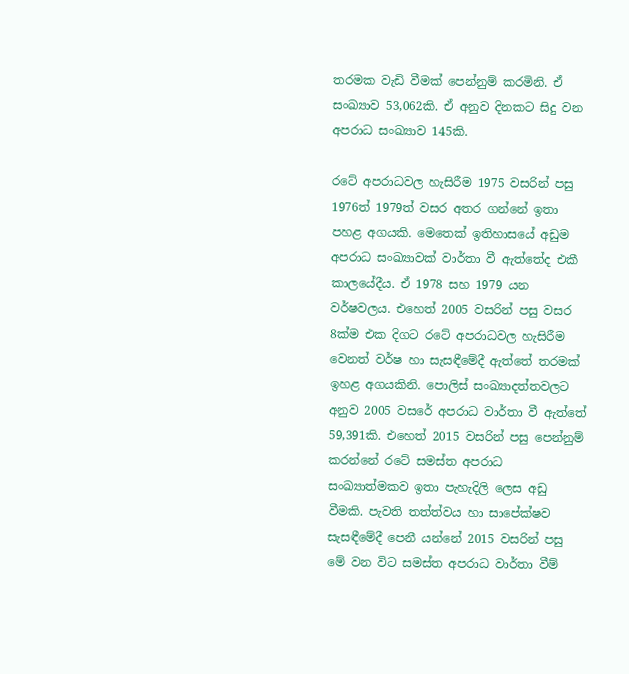තරමක වැඩි වීමක් පෙන්නුම් කරමිනි. ඒ සංඛ්‍යාව 53,062කි. ඒ අනුව දිනකට සිදු වන අපරාධ සංඛ්‍යාව 145කි.

රටේ අපරාධවල හැසිරීම 1975 වසරින් පසු 1976ත් 1979ත් වසර අතර ගන්නේ ඉතා පහළ අගයකි. මෙතෙක් ඉතිහාසයේ අඩුම අපරාධ සංඛ්‍යාවක් වාර්තා වී ඇත්තේද එකී කාලයේදීය. ඒ 1978 සහ 1979 යන වර්ෂවලය. එහෙත් 2005 වසරින් පසු වසර 8ක්ම එක දිගට රටේ අපරාධවල හැසිරීම වෙනත් වර්ෂ හා සැසඳීමේදී ඇත්තේ තරමක් ඉහළ අගයකිනි. පොලිස් සංඛ්‍යාදත්තවලට අනුව 2005 වසරේ අපරාධ වාර්තා වී ඇත්තේ 59,391කි. එහෙත් 2015 වසරින් පසු පෙන්නුම් කරන්නේ රටේ සමස්ත අපරාධ සංඛ්‍යාත්මකව ඉතා පැහැදිලි ලෙස අඩු වීමකි. පැවති තත්ත්වය හා සාපේක්ෂව සැසඳීමේදී පෙනී යන්නේ 2015 වසරින් පසු මේ වන විට සමස්ත අපරාධ වාර්තා වීම්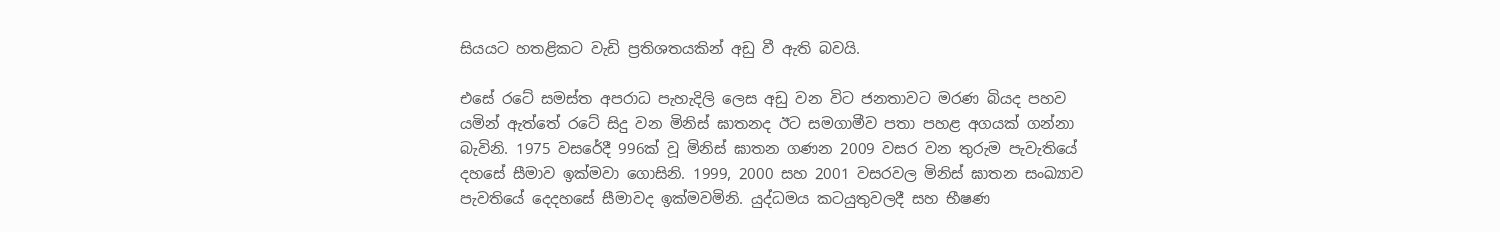සියයට හතළිකට වැඩි ප්‍රතිශතයකින් අඩු වී ඇති බවයි.

එසේ රටේ සමස්ත අපරාධ පැහැදිලි ලෙස අඩු වන විට ජනතාවට මරණ බියද පහව යමින් ඇත්තේ රටේ සිදු වන මිනිස් ඝාතනද ඊට සමගාමීව පතා පහළ අගයක් ගන්නා බැවිනි. 1975 වසරේදී 996ක් වූ මිනිස් ඝාතන ගණන 2009 වසර වන තුරුම පැවැතියේ දහසේ සීමාව ඉක්මවා ගොසිනි. 1999, 2000 සහ 2001 වසරවල මිනිස් ඝාතන සංඛ්‍යාව පැවතියේ දෙදහසේ සීමාවද ඉක්මවමිනි. යුද්ධමය කටයුතුවලදී සහ භීෂණ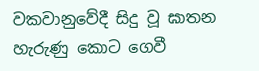වකවානුවේදී සිදු වූ ඝාතන හැරුණු කොට ගෙවී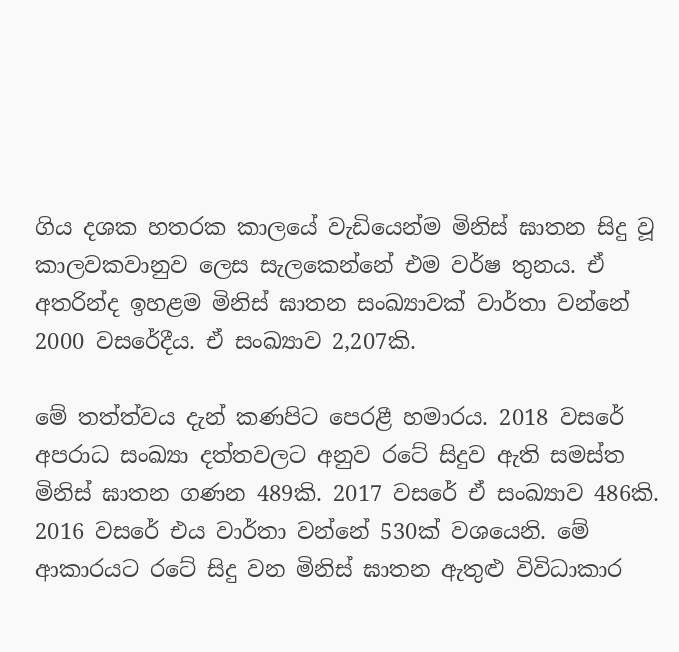ගිය දශක හතරක කාලයේ වැඩියෙන්ම මිනිස් ඝාතන සිදු වූ කාලවකවානුව ලෙස සැලකෙන්නේ එම වර්ෂ තුනය. ඒ අතරින්ද ඉහළම මිනිස් ඝාතන සංඛ්‍යාවක් වාර්තා වන්නේ 2000 වසරේදීය. ඒ සංඛ්‍යාව 2,207කි.

මේ තත්ත්වය දැන් කණපිට පෙරළී හමාරය. 2018 වසරේ අපරාධ සංඛ්‍යා දත්තවලට අනුව රටේ සිදුව ඇති සමස්ත මිනිස් ඝාතන ගණන 489කි. 2017 වසරේ ඒ සංඛ්‍යාව 486කි. 2016 වසරේ එය වාර්තා වන්නේ 530ක් වශයෙනි. මේ ආකාරයට රටේ සිදු වන මිනිස් ඝාතන ඇතුළු විවිධාකාර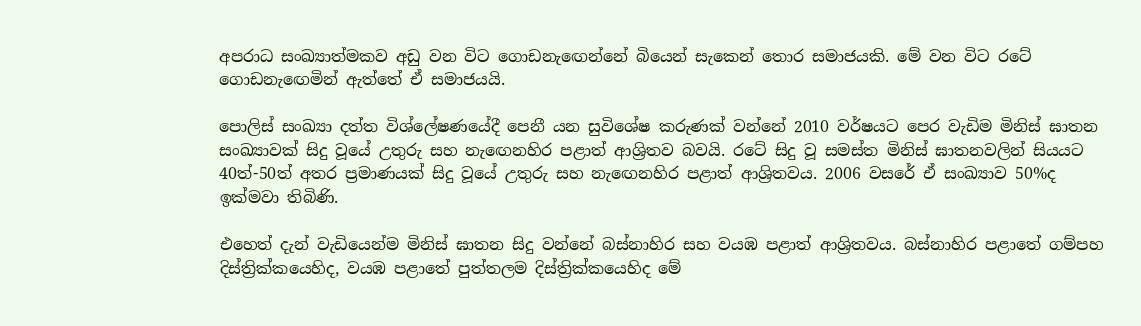අපරාධ සංඛ්‍යාත්මකව අඩු වන විට ගොඩනැඟෙන්නේ බියෙන් සැකෙන් තොර සමාජයකි. මේ වන විට රටේ ගොඩනැඟෙමින් ඇත්තේ ඒ සමාජයයි.

පොලිස් සංඛ්‍යා දත්ත විශ්ලේෂණයේදී පෙනී යන සුවිශේෂ කරුණක් වන්නේ 2010 වර්ෂයට පෙර වැඩිම මිනිස් ඝාතන සංඛ්‍යාවක් සිදු වූයේ උතුරු සහ නැඟෙනහිර පළාත් ආශ්‍රිතව බවයි. රටේ සිදු වූ සමස්ත මිනිස් ඝාතනවලින් සියයට 40ත්-50ත් අතර ප්‍රමාණයක් සිදු වූයේ උතුරු සහ නැඟෙනහිර පළාත් ආශ්‍රිතවය. 2006 වසරේ ඒ සංඛ්‍යාව 50%ද ඉක්මවා තිබිණි.

එහෙත් දැන් වැඩියෙන්ම මිනිස් ඝාතන සිදු වන්නේ බස්නාහිර සහ වයඹ පළාත් ආශ්‍රිතවය. බස්නාහිර පළාතේ ගම්පහ දිස්ත්‍රික්කයෙහිද, වයඹ පළාතේ පුත්තලම දිස්ත්‍රික්කයෙහිද මේ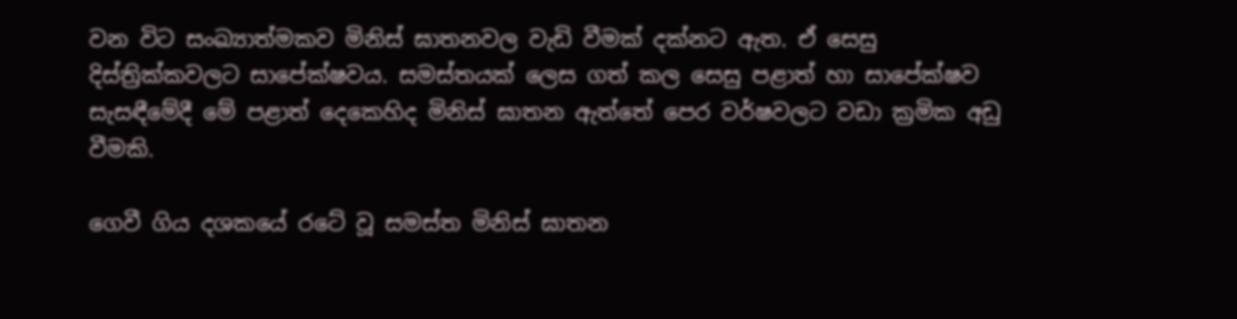වන විට සංඛ්‍යාත්මකව මිනිස් ඝාතනවල වැඩි වීමක් දක්නට ඇත. ඒ සෙසු දිස්ත්‍රික්කවලට සාපේක්ෂවය. සමස්තයක් ලෙස ගත් කල සෙසු පළාත් හා සාපේක්ෂව සැසඳීමේදී මේ පළාත් දෙකෙහිද මිනිස් ඝාතන ඇත්තේ පෙර වර්ෂවලට වඩා ක්‍රමික අඩු වීමකි.

ගෙවී ගිය දශකයේ රටේ වූ සමස්ත මිනිස් ඝාතන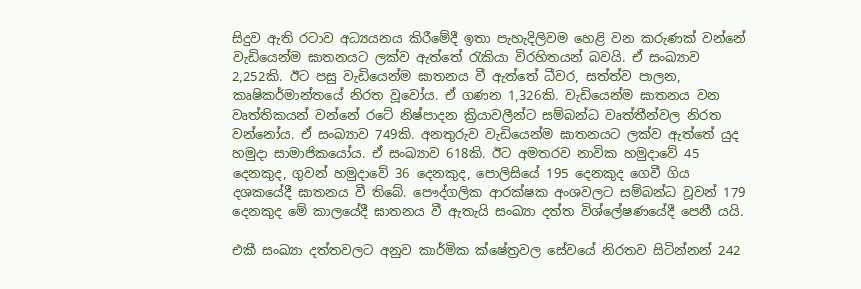සිදුව ඇති රටාව අධ්‍යයනය කිරීමේදී ඉතා පැහැදිලිවම හෙළි වන කරුණක් වන්නේ වැඩියෙන්ම ඝාතනයට ලක්ව ඇත්තේ රැකියා විරහිතයන් බවයි. ඒ සංඛ්‍යාව 2,252කි. ඊට පසු වැඩියෙන්ම ඝාතනය වී ඇත්තේ ධීවර, සත්ත්ව පාලන, කෘෂිකර්මාන්තයේ නිරත වූවෝය. ඒ ගණන 1,326කි. වැඩියෙන්ම ඝාතනය වන වෘත්තිකයන් වන්නේ රටේ නිෂ්පාදන ක්‍රියාවලීන්ට සම්බන්ධ වෘත්තීන්වල නිරත වන්නෝය. ඒ සංඛ්‍යාව 749කි. අනතුරුව වැඩියෙන්ම ඝාතනයට ලක්ව ඇත්තේ යුද හමුදා සාමාජිකයෝය. ඒ සංඛ්‍යාව 618කි. ඊට අමතරව නාවික හමුදාවේ 45 දෙනකුද, ගුවන් හමුදාවේ 36 දෙනකුද, පොලිසියේ 195 දෙනකුද ගෙවී ගිය දශකයේදී ඝාතනය වී තිබේ. පෞද්ගලික ආරක්ෂක අංශවලට සම්බන්ධ වූවන් 179 දෙනකුද මේ කාලයේදී ඝාතනය වී ඇතැයි සංඛ්‍යා දත්ත විශ්ලේෂණයේදී පෙනී යයි.

එකී සංඛ්‍යා දත්තවලට අනුව කාර්මික ක්ෂේත්‍රවල සේවයේ නිරතව සිටින්නන් 242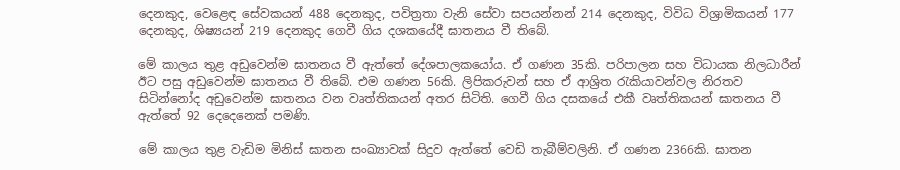දෙ‍නකුද, වෙළෙඳ සේවකයන් 488 දෙනකුද, පවිත්‍රතා වැනි සේවා සපයන්නන් 214 දෙනකුද, විවිධ විශ්‍රාමිකයන් 177 දෙනකුද, ශිෂ්‍යයන් 219 දෙනකුද ගෙවී ගිය දශකයේදී ඝාතනය වී තිබේ.

මේ කාලය තුළ අඩුවෙන්ම ඝාතනය වී ඇත්තේ දේශපාලකයෝය. ඒ ගණන 35කි. පරිපාලන සහ විධායක නිලධාරීන් ඊට පසු අඩුවෙන්ම ඝාතනය වී තිබේ. එම ගණන 56කි. ලිපිකරුවන් සහ ඒ ආශ්‍රිත රැකියාවන්වල නිරතව සිටින්නෝද අඩුවෙන්ම ඝාතනය වන වෘත්තිකයන් අතර සිටිති. ගෙවී ගිය දසකයේ එකී වෘත්තිකයන් ඝාතනය වී ඇත්තේ 92 දෙදෙනෙක් පමණි.

මේ කාලය තුළ වැඩිම මිනිස් ඝාතන සංඛ්‍යාවක් සිදුව ඇත්තේ වෙඩි තැබීම්වලිනි. ඒ ගණන 2366කි. ඝාතන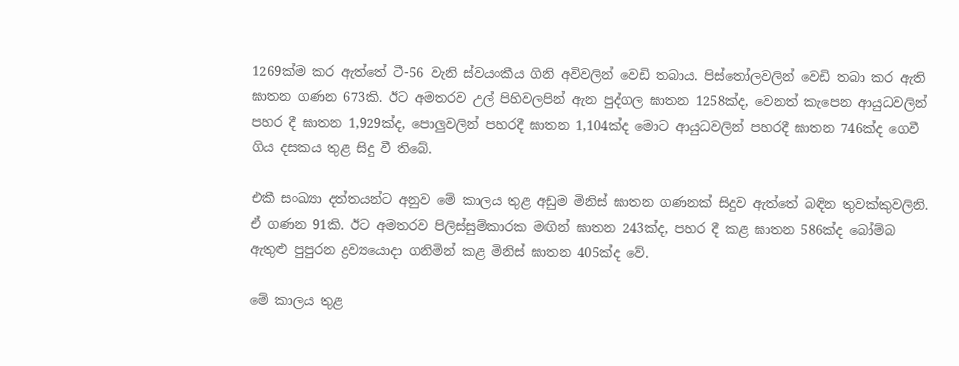1269ක්ම කර ඇත්තේ ටී-56 වැනි ස්වයංකීය ගිනි අවිවලින් වෙඩි තබාය. පිස්තෝලවලින් වෙඩි තබා කර ඇති ඝාතන ගණන 673කි. ඊට අමතරව උල් පිහිවලපින් ඇන පුද්ගල ඝාතන 1258ක්ද, වෙනත් කැපෙන ආයුධවලින් පහර දී ඝාතන 1,929ක්ද, පොලුවලින් පහරදී ඝාතන 1,104ක්ද මොට ආයුධවලින් පහරදී ඝාතන 746ක්ද ගෙවී ගිය දසකය තුළ සිදු වී තිබේ.

එකී සංඛ්‍යා දත්තයන්ට අනුව මේ කාලය තුළ අඩුම මිනිස් ඝාතන ගණනක් සිදුව ඇත්තේ බඳින තුවක්කුවලිනි. ඒ ගණන 91කි. ඊට අමතරව පිලිස්සුම්කාරක මඟින් ඝාතන 243ක්ද, පහර දී කළ ඝාතන 586ක්ද බෝම්බ ඇතුළු පුපුරන ද්‍රව්‍යයොදා ගනිමින් කළ මිනිස් ඝාතන 405ක්ද වේ.

මේ කාලය තුළ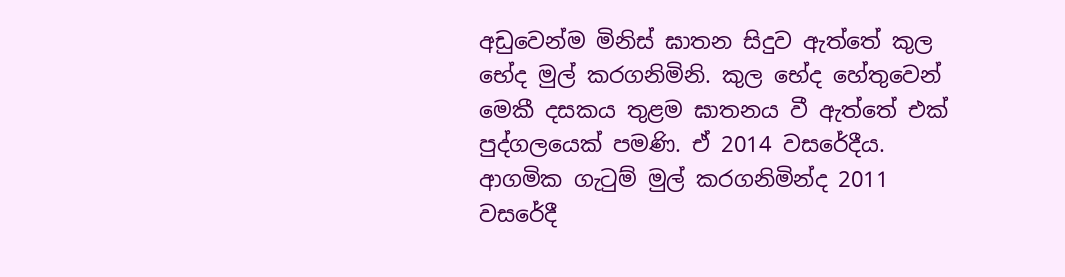අඩුවෙන්ම මිනිස් ඝාතන සිදුව ඇත්තේ කුල භේද මුල් කරගනිමිනි. කුල භේද හේතුවෙන් මෙකී දසකය තුළම ඝාතනය වී ඇත්තේ එක් පුද්ගලයෙක් පමණි. ඒ 2014 වසරේදීය. ආගමික ගැටුම් මුල් කරගනිමින්ද 2011 වසරේදී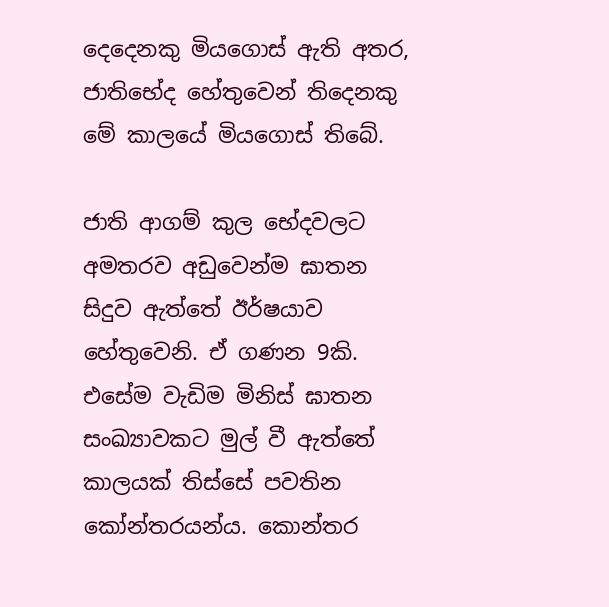දෙදෙනකු මියගොස් ඇති අතර, ජාතිභේද හේතුවෙන් තිදෙනකු මේ කාලයේ මියගොස් තිබේ.

ජාති ආගම් කුල භේදවලට අමතරව අඩුවෙන්ම ඝාතන සිදුව ඇත්තේ ඊර්ෂයාව හේතුවෙනි. ඒ ගණන 9කි. එසේම වැඩිම මිනිස් ඝාතන සංඛ්‍යාවකට මුල් වී ඇත්තේ කාලයක් තිස්සේ පවතින කෝන්තරයන්ය. කොන්තර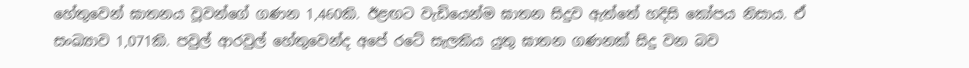හේතුවෙන් ඝාතනය වූවන්ගේ ගණන 1,460කි. ඊළඟට වැඩියෙන්ම ඝාතන සිදුව ඇත්තේ හදිසි කෝපය නිසාය. ඒ සංඛ්‍යාව 1,071කි. පවුල් ආරවුල් හේතුවෙන්ද අපේ රටේ සැලකිය යුතු ඝාතන ගණනක් සිදු වන බව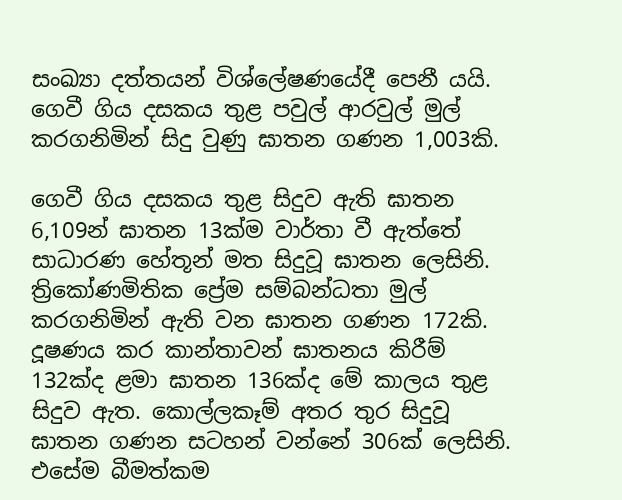සංඛ්‍යා දත්තයන් විශ්ලේෂණයේදී පෙනී යයි. ගෙවී ගිය දසකය තුළ පවුල් ආරවුල් මුල් කරගනිමින් සිදු වුණු ඝාතන ගණන 1,003කි.

ගෙවී ගිය දසකය තුළ සිදුව ඇති ඝාතන 6,109න් ඝාතන 13ක්ම වාර්තා වී ඇත්තේ සාධාරණ හේතූන් මත සිදුවූ ඝාතන ලෙසිනි. ත්‍රිකෝණමිතික ප්‍රේම සම්බන්ධතා මුල් කරගනිමින් ඇති වන ඝාතන ගණන 172කි. දූෂණය කර කාන්තාවන් ඝාතනය කිරීම් 132ක්ද ළමා ඝාතන 136ක්ද මේ කාලය තුළ සිදුව ඇත. කොල්ලකෑම් අතර තුර සිදුවූ ඝාතන ගණන සටහන් වන්නේ 306ක් ලෙසිනි. එසේම බීමත්කම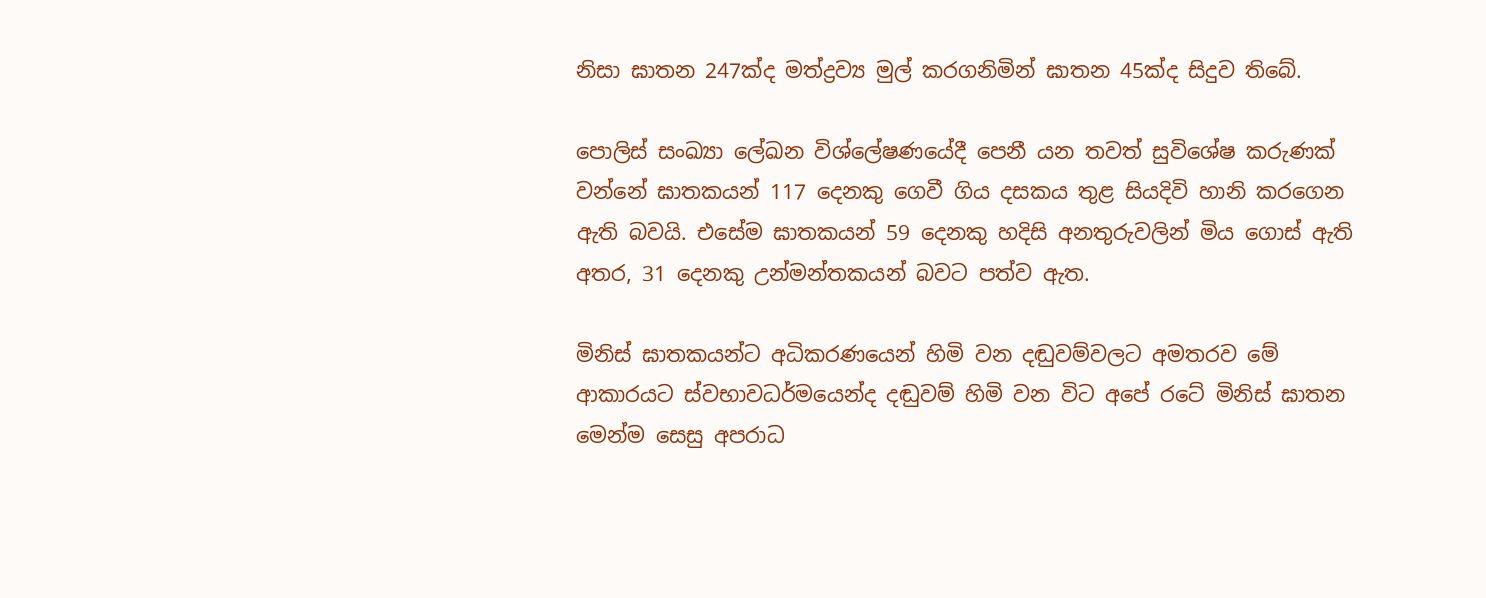නිසා ඝාතන 247ක්ද මත්ද්‍රව්‍ය මුල් කරගනිමින් ඝාතන 45ක්ද සිදුව තිබේ.

පොලිස් සංඛ්‍යා ලේඛන විශ්ලේෂණයේදී පෙනී යන තවත් සුවිශේෂ කරුණක් වන්නේ ඝාතකයන් 117 දෙනකු ගෙවී ගිය දසකය තුළ සියදිවි හානි කරගෙන ඇති බවයි. එසේම ඝාතකයන් 59 දෙනකු හදිසි අනතුරුවලින් මිය ගොස් ඇති අතර, 31 දෙනකු උන්මන්තකයන් බවට පත්ව ඇත.

මිනිස් ඝාතකයන්ට අධිකරණයෙන් හිමි වන දඬුවම්වලට අමතරව මේ ආකාරයට ස්වභාවධර්මයෙන්ද දඬුවම් හිමි වන විට අපේ රටේ මිනිස් ඝාතන මෙන්ම සෙසු අපරාධ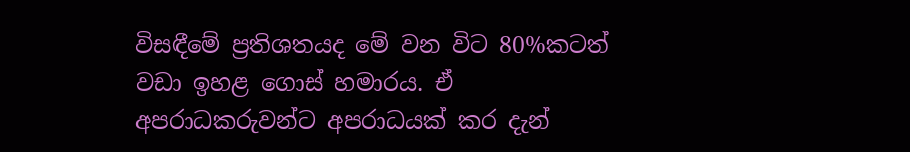විසඳීමේ ප්‍රතිශතයද මේ වන විට 80%කටත් වඩා ඉහළ ගොස් හමාරය. ඒ අපරාධකරුවන්ට අපරාධයක් කර දැන්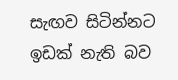සැඟව සිටින්නට ඉඩක් නැති බව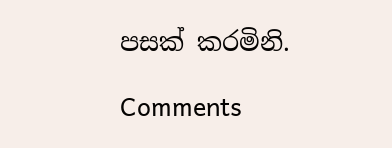පසක් කරමිනි.

Comments